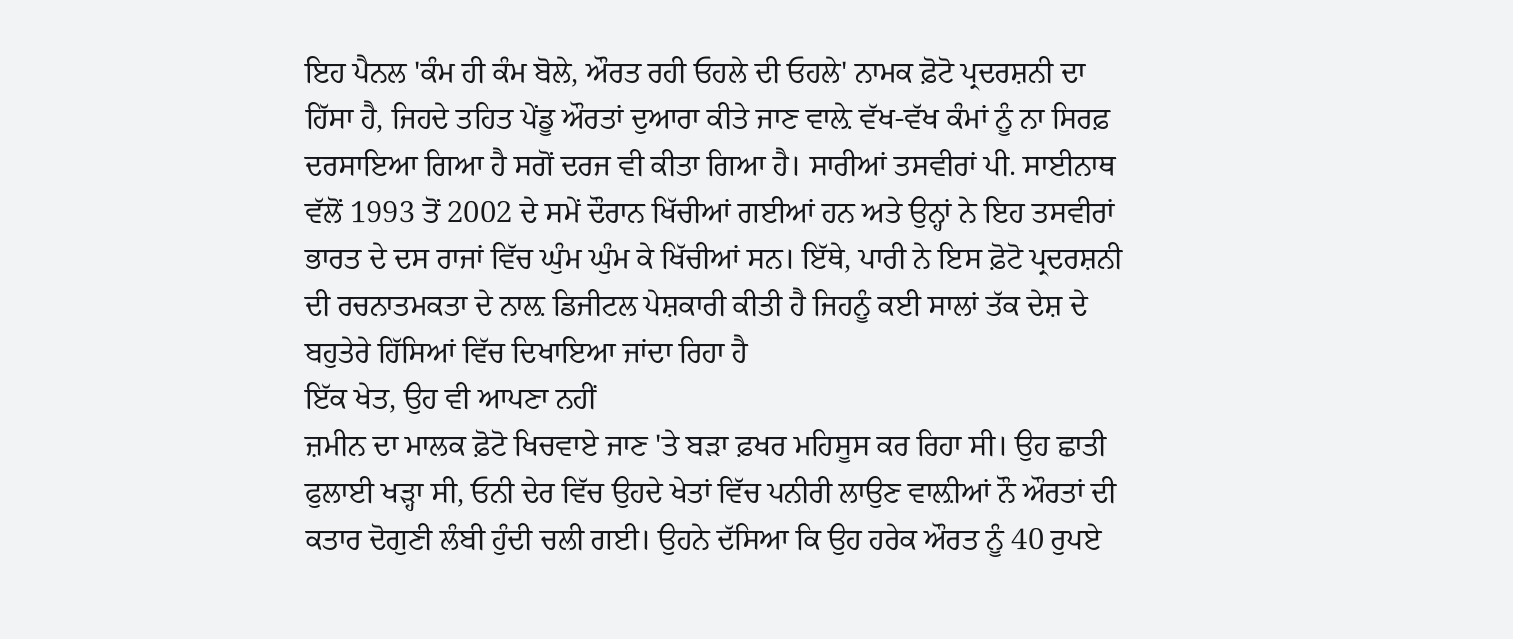ਇਹ ਪੈਨਲ 'ਕੰਮ ਹੀ ਕੰਮ ਬੋਲੇ, ਔਰਤ ਰਹੀ ਓਹਲੇ ਦੀ ਓਹਲੇ' ਨਾਮਕ ਫ਼ੋਟੋ ਪ੍ਰਦਰਸ਼ਨੀ ਦਾ ਹਿੱਸਾ ਹੈ, ਜਿਹਦੇ ਤਹਿਤ ਪੇਂਡੂ ਔਰਤਾਂ ਦੁਆਰਾ ਕੀਤੇ ਜਾਣ ਵਾਲ਼ੇ ਵੱਖ-ਵੱਖ ਕੰਮਾਂ ਨੂੰ ਨਾ ਸਿਰਫ਼ ਦਰਸਾਇਆ ਗਿਆ ਹੈ ਸਗੋਂ ਦਰਜ ਵੀ ਕੀਤਾ ਗਿਆ ਹੈ। ਸਾਰੀਆਂ ਤਸਵੀਰਾਂ ਪੀ. ਸਾਈਨਾਥ ਵੱਲੋਂ 1993 ਤੋਂ 2002 ਦੇ ਸਮੇਂ ਦੌਰਾਨ ਖਿੱਚੀਆਂ ਗਈਆਂ ਹਨ ਅਤੇ ਉਨ੍ਹਾਂ ਨੇ ਇਹ ਤਸਵੀਰਾਂ ਭਾਰਤ ਦੇ ਦਸ ਰਾਜਾਂ ਵਿੱਚ ਘੁੰਮ ਘੁੰਮ ਕੇ ਖਿੱਚੀਆਂ ਸਨ। ਇੱਥੇ, ਪਾਰੀ ਨੇ ਇਸ ਫ਼ੋਟੋ ਪ੍ਰਦਰਸ਼ਨੀ ਦੀ ਰਚਨਾਤਮਕਤਾ ਦੇ ਨਾਲ਼ ਡਿਜੀਟਲ ਪੇਸ਼ਕਾਰੀ ਕੀਤੀ ਹੈ ਜਿਹਨੂੰ ਕਈ ਸਾਲਾਂ ਤੱਕ ਦੇਸ਼ ਦੇ ਬਹੁਤੇਰੇ ਹਿੱਸਿਆਂ ਵਿੱਚ ਦਿਖਾਇਆ ਜਾਂਦਾ ਰਿਹਾ ਹੈ
ਇੱਕ ਖੇਤ, ਉਹ ਵੀ ਆਪਣਾ ਨਹੀਂ
ਜ਼ਮੀਨ ਦਾ ਮਾਲਕ ਫ਼ੋਟੋ ਖਿਚਵਾਏ ਜਾਣ 'ਤੇ ਬੜਾ ਫ਼ਖਰ ਮਹਿਸੂਸ ਕਰ ਰਿਹਾ ਸੀ। ਉਹ ਛਾਤੀ ਫੁਲਾਈ ਖੜ੍ਹਾ ਸੀ, ਓਨੀ ਦੇਰ ਵਿੱਚ ਉਹਦੇ ਖੇਤਾਂ ਵਿੱਚ ਪਨੀਰੀ ਲਾਉਣ ਵਾਲ਼ੀਆਂ ਨੌ ਔਰਤਾਂ ਦੀ ਕਤਾਰ ਦੋਗੁਣੀ ਲੰਬੀ ਹੁੰਦੀ ਚਲੀ ਗਈ। ਉਹਨੇ ਦੱਸਿਆ ਕਿ ਉਹ ਹਰੇਕ ਔਰਤ ਨੂੰ 40 ਰੁਪਏ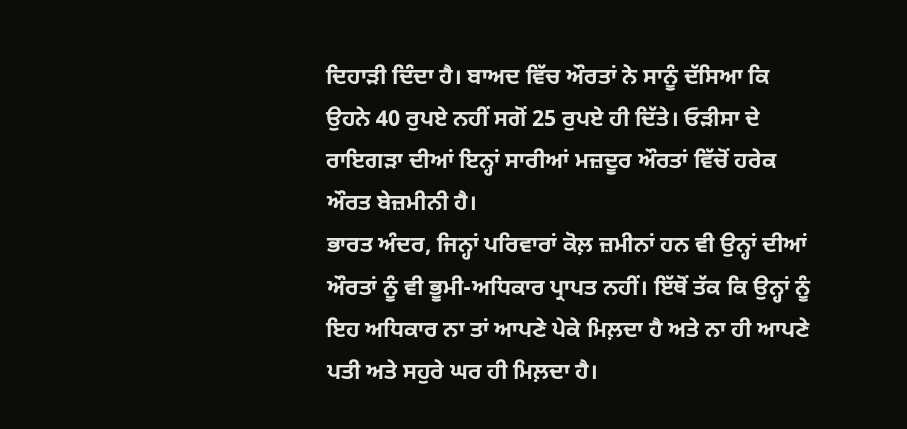ਦਿਹਾੜੀ ਦਿੰਦਾ ਹੈ। ਬਾਅਦ ਵਿੱਚ ਔਰਤਾਂ ਨੇ ਸਾਨੂੰ ਦੱਸਿਆ ਕਿ ਉਹਨੇ 40 ਰੁਪਏ ਨਹੀਂ ਸਗੋਂ 25 ਰੁਪਏ ਹੀ ਦਿੱਤੇ। ਓੜੀਸਾ ਦੇ ਰਾਇਗੜਾ ਦੀਆਂ ਇਨ੍ਹਾਂ ਸਾਰੀਆਂ ਮਜ਼ਦੂਰ ਔਰਤਾਂ ਵਿੱਚੋਂ ਹਰੇਕ ਔਰਤ ਬੇਜ਼ਮੀਨੀ ਹੈ।
ਭਾਰਤ ਅੰਦਰ, ਜਿਨ੍ਹਾਂ ਪਰਿਵਾਰਾਂ ਕੋਲ਼ ਜ਼ਮੀਨਾਂ ਹਨ ਵੀ ਉਨ੍ਹਾਂ ਦੀਆਂ ਔਰਤਾਂ ਨੂੰ ਵੀ ਭੂਮੀ-ਅਧਿਕਾਰ ਪ੍ਰਾਪਤ ਨਹੀਂ। ਇੱਥੋਂ ਤੱਕ ਕਿ ਉਨ੍ਹਾਂ ਨੂੰ ਇਹ ਅਧਿਕਾਰ ਨਾ ਤਾਂ ਆਪਣੇ ਪੇਕੇ ਮਿਲ਼ਦਾ ਹੈ ਅਤੇ ਨਾ ਹੀ ਆਪਣੇ ਪਤੀ ਅਤੇ ਸਹੁਰੇ ਘਰ ਹੀ ਮਿਲ਼ਦਾ ਹੈ।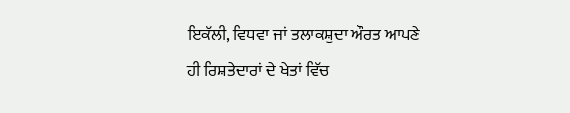ਇਕੱਲੀ, ਵਿਧਵਾ ਜਾਂ ਤਲਾਕਸ਼ੁਦਾ ਔਰਤ ਆਪਣੇ ਹੀ ਰਿਸ਼ਤੇਦਾਰਾਂ ਦੇ ਖੇਤਾਂ ਵਿੱਚ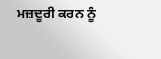ਮਜ਼ਦੂਰੀ ਕਰਨ ਨੂੰ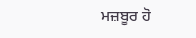ਮਜ਼ਬੂਰ ਹੋ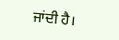ਜਾਂਦੀ ਹੈ।